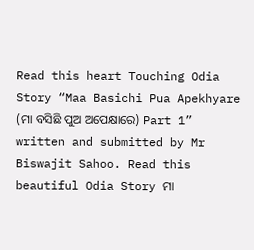Read this heart Touching Odia Story “Maa Basichi Pua Apekhyare (ମା ବସିଛି ପୁଅ ଅପେକ୍ଷାରେ) Part 1” written and submitted by Mr Biswajit Sahoo. Read this beautiful Odia Story ମା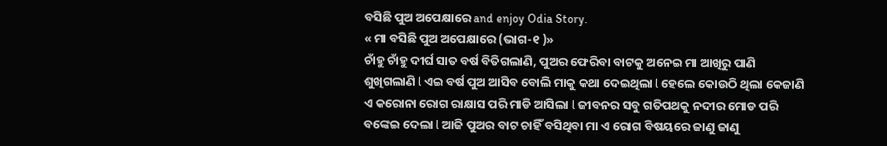ବସିଛି ପୁଅ ଅପେକ୍ଷାରେ and enjoy Odia Story.
« ମା ବସିଛି ପୁଅ ଅପେକ୍ଷାରେ (ଭାଗ-୧ )»
ଚାଁହୁ ଚାଁହୁ ଦୀର୍ଘ ସାତ ବର୍ଷ ବିତିଗଲାଣି, ପୁଅର ଫେରିବା ବାଟକୁ ଅନେଇ ମା ଆଖିରୁ ପାଣି ଶୁଖିଗଲାଣି l ଏଇ ବର୍ଷ ପୁଅ ଆସିବ ବୋଲି ମାକୁ କଥା ଦେଇଥିଲା l ହେଲେ କୋଉଠି ଥିଲା କେଜାଣି ଏ କରୋନା ରୋଗ ରାକ୍ଷାସ ପରି ମାଡି ଆସିଲା l ଜୀବନର ସବୁ ଗତିପଥକୁ ନଦୀର ମୋଡ ପରି ବଙ୍କେଇ ଦେଲା l ଆଜି ପୁଅର ବାଟ ଚାହିଁ ବସିଥିବା ମା ଏ ରୋଗ ବିଷୟରେ ଜାଣୁ ଜାଣୁ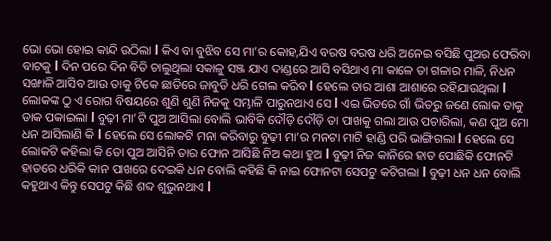ଭୋ ଭୋ ହୋଇ କାନ୍ଦି ଉଠିଲା l କିଏ ବା ବୁଝିବ ସେ ମା’ର କୋହ,ଯିଏ ବରଷ ବରଷ ଧରି ଅନେଇ ବସିଛି ପୁଅର ଫେରିବା ବାଟକୁ l ଦିନ ପରେ ଦିନ ବିତି ଚାଲୁଥିଲା ସକାଳୁ ସଞ୍ଜ ଯାଏ ଦାଣ୍ଡରେ ଆସି ବସିଥାଏ ମା କାଳେ ତା ଗଳାର ମାଳି, ନିଧନ ସଙ୍ଖାଳି ଆସିବ ଆଉ ତାକୁ ଟିକେ ଛାତିରେ ଜାବୁଡି ଧରି ଗେଲ କରିବ l ହେଲେ ତାର ଆଶା ଆଶାରେ ରହିଯାଉଥିଲା l ଲୋକଙ୍କ ଠୁ ଏ ରୋଗ ବିଷୟରେ ଶୁଣି ଶୁଣି ନିଜକୁ ସମ୍ଭାଳି ପାରୁନଥାଏ ସେ l ଏଇ ଭିତରେ ଗାଁ ଭିତରୁ ଜଣେ ଲୋକ ତାକୁ ଡାକ ପକାଇଲା l ବୁଢ଼ୀ ମା’ଟି ପୁଅ ଆସିଲା ବୋଲି ଭାବିକି ଦୌଡ଼ି ଦୌଡ଼ି ତା ପାଖକୁ ଗଲା ଆଉ ପଚାରିଲା, କଣ ପୁଅ ମୋ ଧନ ଆସିଲାଣି କି l ହେଲେ ସେ ଲୋକଟି ମନା କରିବାରୁ ବୁଢ଼ୀ ମା’ର ମନଟା ମାଟି ହାଣ୍ଡି ପରି ଭାଙ୍ଗିଗଲା l ହେଲେ ସେ ଲୋକଟି କହିଲା କି ତୋ ପୁଅ ଆସିନି ତାର ଫୋନ ଆସିଛି ନିଅ କଥା ହୁଅ l ବୁଢ଼ୀ ନିଜ କାନିରେ ହାତ ପୋଛିକି ଫୋନଟି ହାତରେ ଧରିକି କାନ ପାଖରେ ଦେଇକି ଧନ ବୋଲି କହିଛି କି ନାଇ ଫୋନଟା ସେପଟୁ କଟିଗଲା l ବୁଢ଼ୀ ଧନ ଧନ ବୋଲି କହୁଥାଏ କିନ୍ତୁ ସେପଟୁ କିଛି ଶବ୍ଦ ଶୁଭୁନଥାଏ l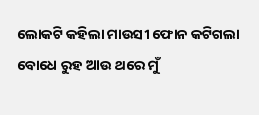ଲୋକଟି କହିଲା ମାଉସୀ ଫୋନ କଟିଗଲା ବୋଧେ ରୁହ ଆଉ ଥରେ ମୁଁ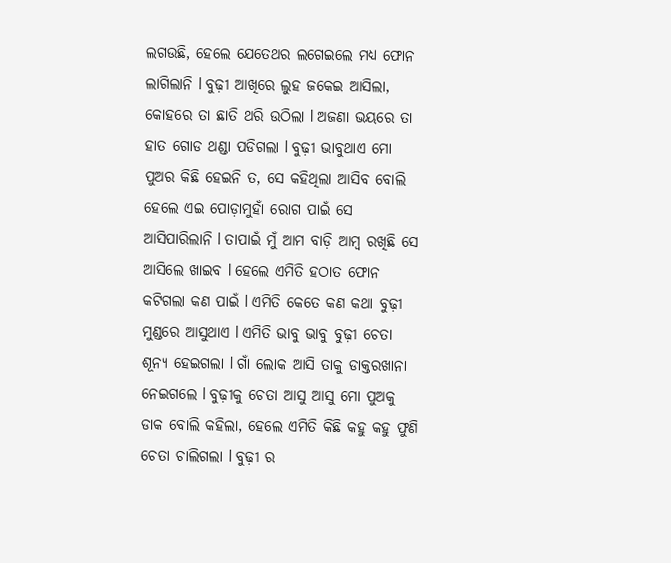ଲଗଉଛି, ହେଲେ ଯେତେଥର ଲଗେଇଲେ ମଧ୍ୟ ଫୋନ ଲାଗିଲାନି l ବୁଢ଼ୀ ଆଖିରେ ଲୁହ ଜକେଇ ଆସିଲା, କୋହରେ ତା ଛାତି ଥରି ଉଠିଲା l ଅଜଣା ଭୟରେ ତା ହାତ ଗୋଡ ଥଣ୍ଡା ପଡିଗଲା l ବୁଢ଼ୀ ଭାବୁଥାଏ ମୋ ପୁଅର କିଛି ହେଇନି ତ, ସେ କହିଥିଲା ଆସିବ ବୋଲି ହେଲେ ଏଇ ପୋଡ଼ାମୁହାଁ ରୋଗ ପାଇଁ ସେ ଆସିପାରିଲାନି l ତାପାଇଁ ମୁଁ ଆମ ବାଡ଼ି ଆମ୍ବ ରଖିଛି ସେ ଆସିଲେ ଖାଇବ l ହେଲେ ଏମିତି ହଠାତ ଫୋନ କଟିଗଲା କଣ ପାଇଁ l ଏମିତି କେତେ କଣ କଥା ବୁଢ଼ୀ ମୁଣ୍ଡରେ ଆସୁଥାଏ l ଏମିତି ଭାବୁ ଭାବୁ ବୁଢ଼ୀ ଚେତା ଶୂନ୍ୟ ହେଇଗଲା l ଗାଁ ଲୋକ ଆସି ତାକୁ ଡାକ୍ତରଖାନା ନେଇଗଲେ l ବୁଢ଼ୀକୁ ଚେତା ଆସୁ ଆସୁ ମୋ ପୁଅକୁ ଡାକ ବୋଲି କହିଲା, ହେଲେ ଏମିତି କିଛି କହୁ କହୁ ଫୁଣି ଚେତା ଚାଲିଗଲା l ବୁଢ଼ୀ ର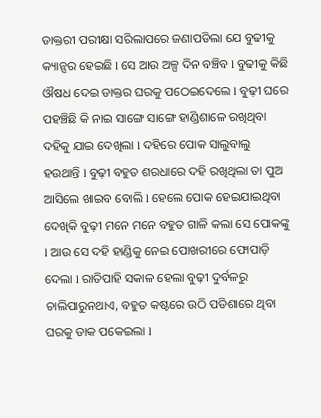ଡାକ୍ତରୀ ପରୀକ୍ଷା ସରିଲାପରେ ଜଣାପଡିଲା ଯେ ବୁଢୀକୁ କ୍ୟାନ୍ସର ହେଇଛି l ସେ ଆଉ ଅଳ୍ପ ଦିନ ବଞ୍ଚିବ l ବୁଢୀକୁ କିଛି ଔଷଧ ଦେଇ ଡାକ୍ତର ଘରକୁ ପଠେଇଦେଲେ l ବୁଢ଼ୀ ଘରେ ପହଞ୍ଚିଛି କି ନାଇ ସାଙ୍ଗେ ସାଙ୍ଗେ ହାଣ୍ଡିଶାଳେ ରଖିଥିବା ଦହିକୁ ଯାଇ ଦେଖିଲା l ଦହିରେ ପୋକ ସାଲୁବାଲୁ ହଉଥାନ୍ତି l ବୁଢ଼ୀ ବହୁତ ଶରଧାରେ ଦହି ରଖିଥିଲା ତା ପୁଅ ଆସିଲେ ଖାଇବ ବୋଲି l ହେଲେ ପୋକ ହେଇଯାଇଥିବା ଦେଖିକି ବୁଢ଼ୀ ମନେ ମନେ ବହୁତ ଗାଳି କଲା ସେ ପୋକଙ୍କୁ l ଆଉ ସେ ଦହି ହାଣ୍ଡିକୁ ନେଇ ପୋଖରୀରେ ଫୋପାଡ଼ି ଦେଲା l ରାତିପାହି ସକାଳ ହେଲା ବୁଢ଼ୀ ଦୁର୍ବଳରୁ ଚାଲିପାରୁନଥାଏ, ବହୁତ କଷ୍ଟରେ ଉଠି ପଡିଶାରେ ଥିବା ଘରକୁ ଡାକ ପକେଇଲା l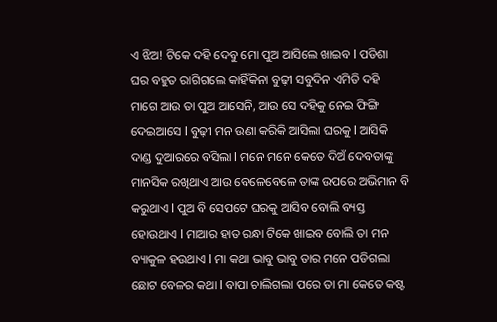ଏ ଝିଅ! ଟିକେ ଦହି ଦେବୁ ମୋ ପୁଅ ଆସିଲେ ଖାଇବ l ପଡିଶା ଘର ବହୁତ ରାଗିଗଲେ କାହିଁକିନା ବୁଢ଼ୀ ସବୁଦିନ ଏମିତି ଦହି ମାଗେ ଆଉ ତା ପୁଅ ଆସେନି, ଆଉ ସେ ଦହିକୁ ନେଇ ଫିଙ୍ଗି ଦେଇଆସେ l ବୁଢ଼ୀ ମନ ଉଣା କରିକି ଆସିଲା ଘରକୁ l ଆସିକି ଦାଣ୍ଡ ଦୁଆରରେ ବସିଲା l ମନେ ମନେ କେତେ ଦିଅଁ ଦେବତାଙ୍କୁ ମାନସିକ ରଖିଥାଏ ଆଉ ବେଳେବେଳେ ତାଙ୍କ ଉପରେ ଅଭିମାନ ବି କରୁଥାଏ l ପୁଅ ବି ସେପଟେ ଘରକୁ ଆସିବ ବୋଲି ବ୍ୟସ୍ତ ହୋଉଥାଏ l ମାଆର ହାତ ରନ୍ଧା ଟିକେ ଖାଇବ ବୋଲି ତା ମନ ବ୍ୟାକୁଳ ହଉଥାଏ l ମା କଥା ଭାବୁ ଭାବୁ ତାର ମନେ ପଡିଗଲା ଛୋଟ ବେଳର କଥା l ବାପା ଚାଲିଗଲା ପରେ ତା ମା କେତେ କଷ୍ଟ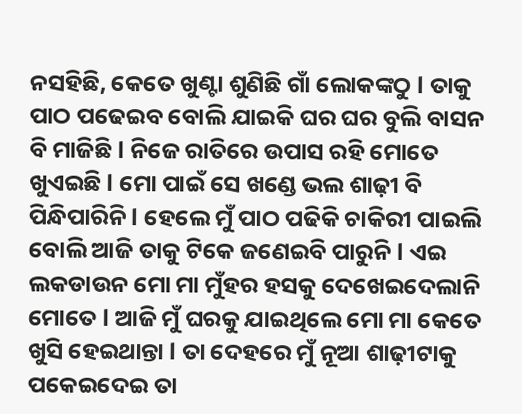ନସହିଛି, କେତେ ଖୁଣ୍ଟା ଶୁଣିଛି ଗାଁ ଲୋକଙ୍କଠୁ l ତାକୁ ପାଠ ପଢେଇବ ବୋଲି ଯାଇକି ଘର ଘର ବୁଲି ବାସନ ବି ମାଜିଛି l ନିଜେ ରାତିରେ ଉପାସ ରହି ମୋତେ ଖୁଏଇଛି l ମୋ ପାଇଁ ସେ ଖଣ୍ଡେ ଭଲ ଶାଢ଼ୀ ବି ପିନ୍ଧିପାରିନି l ହେଲେ ମୁଁ ପାଠ ପଢିକି ଚାକିରୀ ପାଇଲି ବୋଲି ଆଜି ତାକୁ ଟିକେ ଜଣେଇବି ପାରୁନି l ଏଇ ଲକଡାଉନ ମୋ ମା ମୁଁହର ହସକୁ ଦେଖେଇଦେଲାନି ମୋତେ l ଆଜି ମୁଁ ଘରକୁ ଯାଇଥିଲେ ମୋ ମା କେତେ ଖୁସି ହେଇଥାନ୍ତା l ତା ଦେହରେ ମୁଁ ନୂଆ ଶାଢ଼ୀଟାକୁ ପକେଇଦେଇ ତା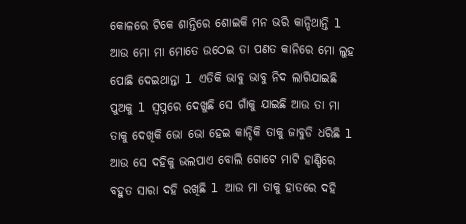କୋଳରେ ଟିକେ ଶାନ୍ତିରେ ଶୋଇକି ମନ ଭରି କାନ୍ଦିଥାନ୍ତି l ଆଉ ମୋ ମା ମୋତେ ଉଠେଇ ତା ପଣତ କାନିରେ ମୋ ଲୁହ ପୋଛି ଦେଇଥାନ୍ତା l ଏତିକି ଭାବୁ ଭାବୁ ନିଦ ଲାଗିଯାଇଛି ପୁଅକୁ l ସ୍ୱପ୍ନରେ ଦେଖୁଛି ସେ ଗାଁକୁ ଯାଇଛି ଆଉ ତା ମା ତାକୁ ଦେଖିକି ଭୋ ଭୋ ହେଇ କାନ୍ଦିକି ତାକୁ ଜାବୁଡି ଧରିଛି l ଆଉ ସେ ଦହିକୁ ଭଲପାଏ ବୋଲି ଗୋଟେ ମାଟି ହାଣ୍ଡିରେ ବହୁତ ସାରା ଦହି ରଖିଛି l ଆଉ ମା ତାକୁ ହାତରେ ଦହି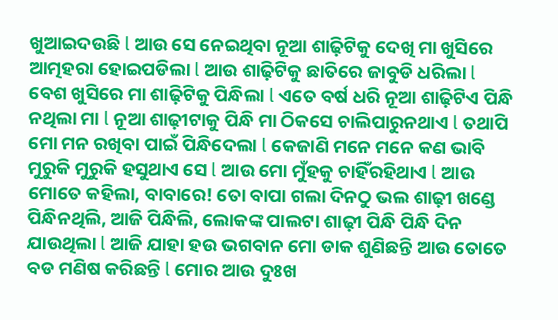ଖୁଆଇଦଉଛି l ଆଉ ସେ ନେଇଥିବା ନୂଆ ଶାଢ଼ିଟିକୁ ଦେଖି ମା ଖୁସିରେ ଆତ୍ମହରା ହୋଇପଡିଲା l ଆଉ ଶାଢ଼ିଟିକୁ ଛାତିରେ ଜାବୁଡି ଧରିଲା l ବେଶ ଖୁସିରେ ମା ଶାଢ଼ିଟିକୁ ପିନ୍ଧିଲା l ଏତେ ବର୍ଷ ଧରି ନୂଆ ଶାଢ଼ିଟିଏ ପିନ୍ଧି ନଥିଲା ମା l ନୂଆ ଶାଢ଼ୀଟାକୁ ପିନ୍ଧି ମା ଠିକସେ ଚାଲିପାରୁନଥାଏ l ତଥାପି ମୋ ମନ ରଖିବା ପାଇଁ ପିନ୍ଧିଦେଲା l କେଜାଣି ମନେ ମନେ କଣ ଭାବି ମୁରୁକି ମୁରୁକି ହସୁଥାଏ ସେ l ଆଉ ମୋ ମୁଁହକୁ ଚାହିଁରହିଥାଏ l ଆଉ ମୋତେ କହିଲା, ବାବାରେ! ତୋ ବାପା ଗଲା ଦିନଠୁ ଭଲ ଶାଢ଼ୀ ଖଣ୍ଡେ ପିନ୍ଧିନଥିଲି, ଆଜି ପିନ୍ଧିଲି, ଲୋକଙ୍କ ପାଲଟା ଶାଢ଼ୀ ପିନ୍ଧି ପିନ୍ଧି ଦିନ ଯାଉଥିଲା l ଆଜି ଯାହା ହଉ ଭଗବାନ ମୋ ଡାକ ଶୁଣିଛନ୍ତି ଆଉ ତୋତେ ବଡ ମଣିଷ କରିଛନ୍ତି l ମୋର ଆଉ ଦୁଃଖ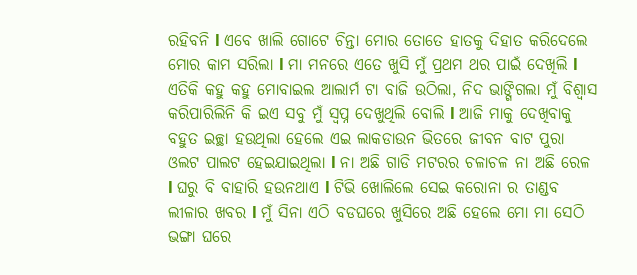ରହିବନି l ଏବେ ଖାଲି ଗୋଟେ ଚିନ୍ତା ମୋର ତୋତେ ହାତକୁ ଦିହାତ କରିଦେଲେ ମୋର କାମ ସରିଲା l ମା ମନରେ ଏତେ ଖୁସି ମୁଁ ପ୍ରଥମ ଥର ପାଇଁ ଦେଖିଲି l ଏତିକି କହୁ କହୁ ମୋବାଇଲ ଆଲାର୍ମ ଟା ବାଜି ଉଠିଲା, ନିଦ ଭାଙ୍ଗିଗଲା ମୁଁ ବିଶ୍ୱାସ କରିପାରିଲିନି କି ଇଏ ସବୁ ମୁଁ ସ୍ବପ୍ନ ଦେଖୁଥିଲି ବୋଲି l ଆଜି ମାକୁ ଦେଖିବାକୁ ବହୁତ ଇଚ୍ଛା ହଉଥିଲା ହେଲେ ଏଇ ଲାକଡାଉନ ଭିତରେ ଜୀବନ ବାଟ ପୁରା ଓଲଟ ପାଲଟ ହେଇଯାଇଥିଲା l ନା ଅଛି ଗାଡି ମଟରର ଚଳାଚଳ ନା ଅଛି ରେଳ l ଘରୁ ବି ବାହାରି ହଉନଥାଏ l ଟିଭି ଖୋଲିଲେ ସେଇ କରୋନା ର ତାଣ୍ଡବ ଲୀଳାର ଖବର l ମୁଁ ସିନା ଏଠି ବଡଘରେ ଖୁସିରେ ଅଛି ହେଲେ ମୋ ମା ସେଠି ଭଙ୍ଗା ଘରେ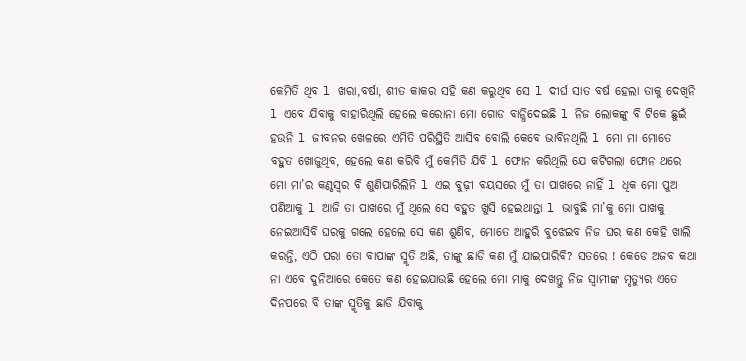କେମିତି ଥିବ l ଖରା,ବର୍ଷା, ଶୀତ କାକର ସହି କଣ କରୁଥିବ ସେ l ଦୀର୍ଘ ସାତ ବର୍ଷ ହେଲା ତାକୁ ଦେଖିନି l ଏବେ ଯିବାକୁ ବାହାରିଥିଲି ହେଲେ କରୋନା ମୋ ଗୋଡ ବାନ୍ଧିଦେଇଛି l ନିଜ ଲୋକଙ୍କୁ ବି ଟିକେ ଛୁଇଁ ହଉନି l ଜୀବନର ଖେଳରେ ଏମିତି ପରିସ୍ଥିତି ଆସିବ ବୋଲି କେବେ ଭାବିନଥିଲି l ମୋ ମା ମୋତେ ବହୁତ ଖୋଜୁଥିବ, ହେଲେ କଣ କରିବି ମୁଁ କେମିତି ଯିବି l ଫୋନ କରିଥିଲି ଯେ କଟିଗଲା ଫୋନ ଥରେ ମୋ ମା’ର କଣ୍ଠସ୍ୱର ବି ଶୁଣିପାରିଲିନି l ଏଇ ବୁଢ଼ୀ ବୟସରେ ମୁଁ ତା ପାଖରେ ନାହିଁ l ଧିକ ମୋ ପୁଅ ପଣିଆକୁ l ଆଜି ତା ପାଖରେ ମୁଁ ଥିଲେ ସେ ବହୁତ ଖୁସି ହେଇଥାନ୍ତା l ଭାବୁଛି ମା’କୁ ମୋ ପାଖକୁ ନେଇଆସିବି ଘରକୁ ଗଲେ ହେଲେ ସେ କଣ ଶୁଣିବ, ମୋତେ ଆହୁରି ବୁଝେଇବ ନିଜ ଘର କଣ କେହି ଖାଲି କରନ୍ତି, ଏଠି ପରା ତୋ ବାପାଙ୍କ ସ୍ମୃତି ଅଛି, ତାଙ୍କୁ ଛାଡି କଣ ମୁଁ ଯାଇପାରିବି? ସତରେ ! କେଡେ ଅଜବ କଥା ନା ଏବେ ଦୁନିଆରେ କେତେ କଣ ହେଇଯାଉଛି ହେଲେ ମୋ ମାକୁ ଦେଖନ୍ତୁ ନିଜ ସ୍ୱାମୀଙ୍କ ମୃତ୍ୟୁର ଏତେ ଦିନପରେ ବି ତାଙ୍କ ସ୍ମୃତିକୁ ଛାଡି ଯିବାକୁ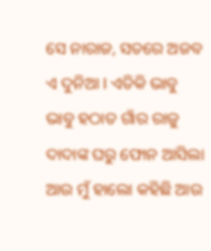ସେ ନାରାଜ, ସତରେ ଅଜବ ଏ ଦୁନିଆ l ଏତିକି ଭାବୁ ଭାବୁ ହଠାତ ଗାଁର ରାଜୁ ଦାଦାଙ୍କ ଘରୁ ଫୋନ ଆସିଲା ଆଉ ମୁଁ ହାଲୋ କହିଛି ଆଉ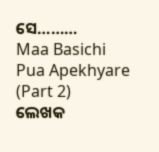ସେ………
Maa Basichi Pua Apekhyare (Part 2)
ଲେଖକ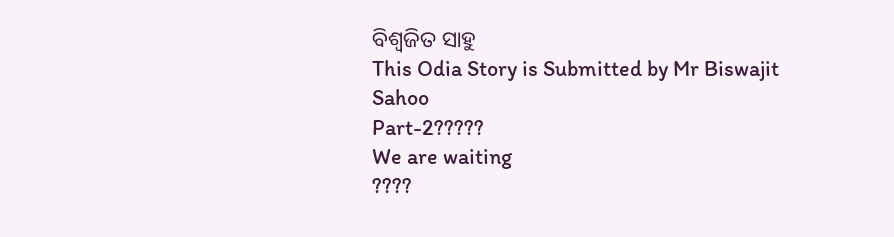ବିଶ୍ୱଜିତ ସାହୁ
This Odia Story is Submitted by Mr Biswajit Sahoo
Part-2?????
We are waiting
????